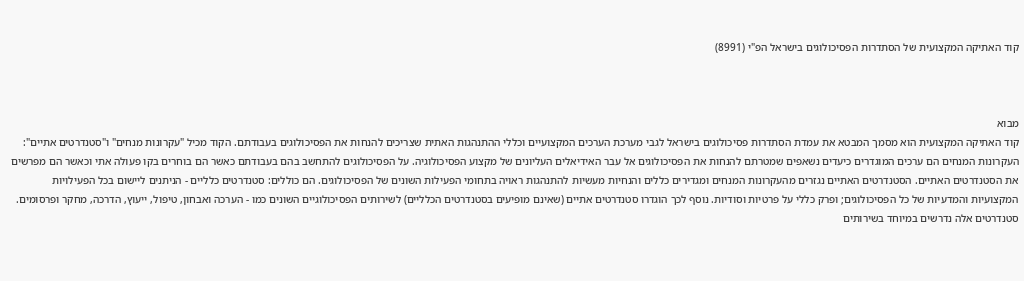קוד האתיקה המקצועית של הסתדרות הפסיכולוגים בישראל הפ"י (8991)



מבוא
קוד האתיקה המקצועית הוא מסמך המבטא את עמדת הסתדרות פסיכולוגים בישראל לגבי מערכת הערכים המקצועיים וכללי ההתנהגות האתית שצריכים להנחות את הפסיכולוגים בעבודתם. הקוד מכיל "עקרונות מנחים" ו"סטנדרטים אתיים":
העקרונות המנחים הם ערכים המוגדרים כיעדים נשאפים שמטרתם להנחות את הפסיכולוגים אל עבר האידיאלים העליונים של מקצוע הפסיכולוגיה. על הפסיכולוגים להתחשב בהם בעבודתם כאשר הם בוחרים בקו פעולה אתי וכאשר הם מפרשים את הסטנדרטים האתיים. הסטנדרטים האתיים נגזרים מהעקרונות המנחים ומגדירים כללים והנחיות מעשיות להתנהגות ראויה בתחומי הפעילות השונים של הפסיכולוגים. הם כוללים: סטנדרטים כלליים - הניתנים ליישום בכל הפעילויות המקצועיות והמדעיות של כל הפסיכולוגים; ופרק כללי על פרטיות וסודיות. נוסף לכך הוגדרו סטנדרטים אתיים (שאינם מופיעים בסטנדרטים הכלליים) לשירותים הפסיכולוגיים השונים כמו - הערכה ואבחון, טיפול, ייעוץ, הדרכה, מחקר ופרסומים. סטנדרטים אלה נדרשים במיוחד בשירותים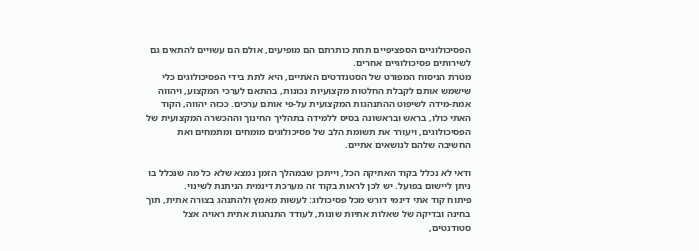הפסיכולוגיים הספציפיים תחת כותרתם הם מופיעים, אולם הם עשויים להתאים גם לשירותים פסיכולוגיים אחרים.
מטרת הניסוח המפורט של הסטנדרטים האתיים, היא לתת בידי הפסיכולוגים כלי שישמש אותם לקבלת החלטות מקצועיות נכונות, בהתאם לערכי המקצוע, ויהווה אמת-מידה לשיפוט ההתנהגות המקצועית על-פי אותם ערכים. ככזה יהווה, הקוד האתי כולו, בראש ובראשונה בסיס ללמידה בתהליך החינוך וההכשרה המקצועית של הפסיכולוגים, ויעורר את תשומת הלב של פסיכולוגים מומחים ומתמחים ואת החשיבה שלהם לנושאים אתיים.

ודאי לא נכלל בקוד האתיקה הכל, וייתכן שבמהלך הזמן נמצא שלא כל מה שנכלל בו ניתן ליישום בפועל. יש לכן לראות בקוד זה מערכת דינמית הניתנת לשינוי.
פיתוח קוד אתי דינמי דורש מכל פסיכולוג: לעשות מאמץ ולהתנהג בצורה אתית, תוך בחינה ובדיקה של שאלות אתיות שונות, לעודד התנהגות אתית ראויה אצל סטודנטים,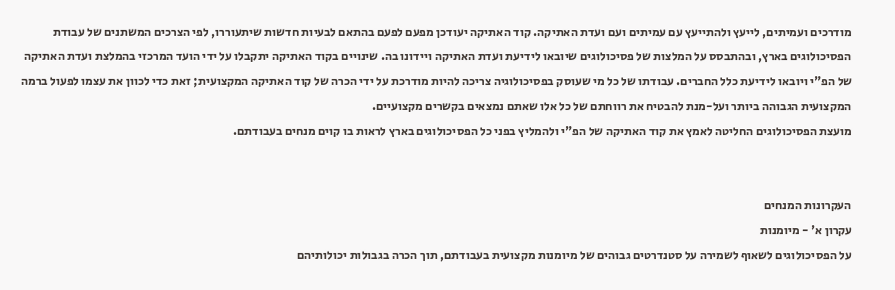מודרכים ועמיתים, לייעץ ולהתייעץ עם עמיתים ועם ועדת האתיקה. קוד האתיקה יעודכן מפעם לפעם בהתאם לבעיות חדשות שיתעוררו, לפי הצרכים המשתנים של עבודת הפסיכולוגים בארץ, ובהתבסס על המלצות של פסיכולוגים שיובאו לידיעת ועדת האתיקה ויידונו בה. שינויים בקוד האתיקה יתקבלו על ידי הועד המרכזי בהמלצת ועדת האתיקה של הפ"י ויובאו לידיעת כלל החברים. עבודתו של כל מי שעוסק בפסיכולוגיה צריכה להיות מודרכת על ידי הכרה של קוד האתיקה המקצועית; זאת כדי לכוון את עצמו לפעול ברמה המקצועית הגבוהה ביותר ועל-מנת להבטיח את רווחתם של כל אלו שאתם נמצאים בקשרים מקצועיים.
מועצת הפסיכולוגים החליטה לאמץ את קוד האתיקה של הפ"י ולהמליץ בפני כל הפסיכולוגים בארץ לראות בו קוים מנחים בעבודתם.


העקרונות המנחים
עקרון א' - מיומנות
על הפסיכולוגים לשאוף לשמירה על סטנדרטים גבוהים של מיומנות מקצועית בעבודתם, תוך הכרה בגבולות יכולותיהם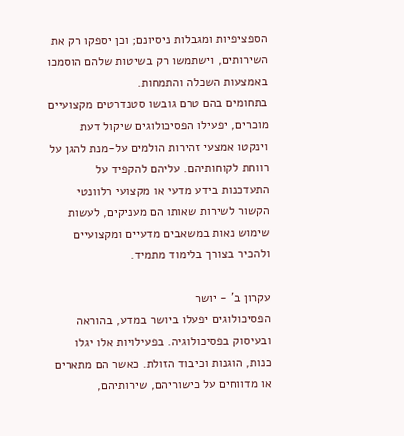הספציפיות ומגבלות ניסיונם; וכן יספקו רק את השירותים, וישתמשו רק בשיטות שלהם הוסמכו באמצעות השכלה והתמחות.
בתחומים בהם טרם גובשו סטנדרטים מקצועיים מוכרים, יפעילו הפסיכולוגים שיקול דעת וינקטו אמצעי זהירות הולמים על-מנת להגן על רווחת לקוחותיהם. עליהם להקפיד על התעדכנות בידע מדעי או מקצועי רלוונטי הקשור לשירות שאותו הם מעניקים, לעשות שימוש נאות במשאבים מדעיים ומקצועיים ולהכיר בצורך בלימוד מתמיד.

עקרון ב' - יושר
הפסיכולוגים יפעלו ביושר במדע, בהוראה ובעיסוק בפסיכולוגיה. בפעילויות אלו יגלו כנות, הוגנות וכיבוד הזולת. כאשר הם מתארים או מדווחים על כישוריהם, שירותיהם,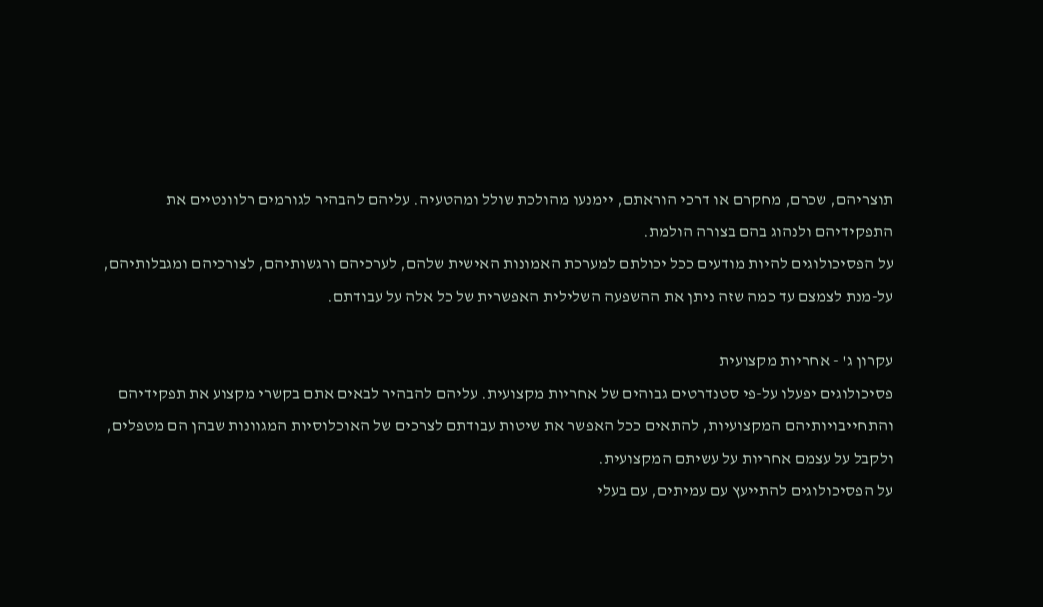תוצריהם, שכרם, מחקרם או דרכי הוראתם, יימנעו מהולכת שולל ומהטעיה. עליהם להבהיר לגורמים רלוונטיים את התפקידיהם ולנהוג בהם בצורה הולמת.
על הפסיכולוגים להיות מודעים ככל יכולתם למערכת האמונות האישית שלהם, לערכיהם ורגשותיהם, לצורכיהם ומגבלותיהם, על-מנת לצמצם עד כמה שזה ניתן את ההשפעה השלילית האפשרית של כל אלה על עבודתם.

עקרון ג' - אחריות מקצועית
פסיכולוגים יפעלו על-פי סטנדרטים גבוהים של אחריות מקצועית. עליהם להבהיר לבאים אתם בקשרי מקצוע את תפקידיהם והתחייבויותיהם המקצועיות, להתאים ככל האפשר את שיטות עבודתם לצרכים של האוכלוסיות המגוונות שבהן הם מטפלים, ולקבל על עצמם אחריות על עשיתם המקצועית.
על הפסיכולוגים להתייעץ עם עמיתים, עם בעלי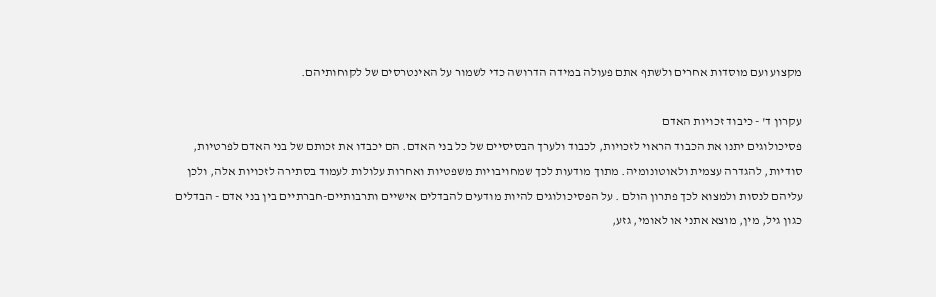מקצוע ועם מוסדות אחרים ולשתף אתם פעולה במידה הדרושה כדי לשמור על האינטרסים של לקוחותיהם.

עקרון ד' - כיבוד זכויות האדם
פסיכולוגים יתנו את הכבוד הראוי לזכויות, לכבוד ולערך הבסיסיים של כל בני האדם. הם יכבדו את זכותם של בני האדם לפרטיות, סודיות, להגדרה עצמית ולאוטונומיה. מתוך מודעות לכך שמחויבויות משפטיות ואחרות עלולות לעמוד בסתירה לזכויות אלה, ולכן עליהם לנסות ולמצוא לכך פתרון הולם . על הפסיכולוגים להיות מודעים להבדלים אישיים ותרבותיים-חברתיים בין בני אדם - הבדלים כגון גיל, מין, מוצא אתני או לאומי, גזע,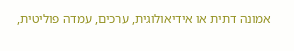אמונה דתית או אידיאולוגית, ערכים, עמדה פוליטית,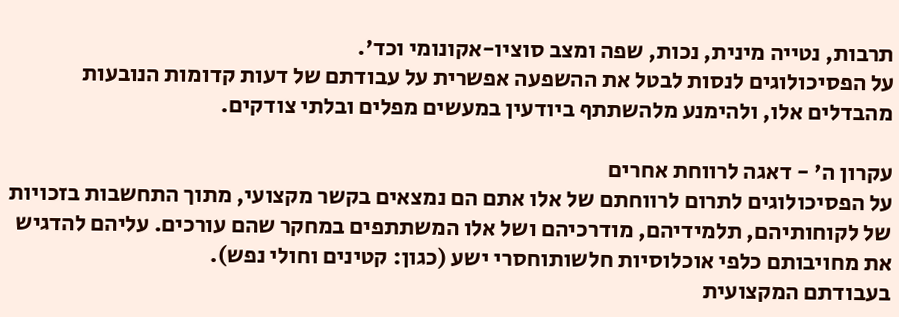תרבות, נטייה מינית, נכות, שפה ומצב סוציו-אקונומי וכד'.
על הפסיכולוגים לנסות לבטל את ההשפעה אפשרית על עבודתם של דעות קדומות הנובעות מהבדלים אלו, ולהימנע מלהשתתף ביודעין במעשים מפלים ובלתי צודקים.

עקרון ה' - דאגה לרווחת אחרים
על הפסיכולוגים לתרום לרווחתם של אלו אתם הם נמצאים בקשר מקצועי, מתוך התחשבות בזכויות של לקוחותיהם, תלמידיהם, מודרכיהם ושל אלו המשתתפים במחקר שהם עורכים. עליהם להדגיש את מחויבותם כלפי אוכלוסיות חלשותוחסרי ישע (כגון: קטינים וחולי נפש).
בעבודתם המקצועית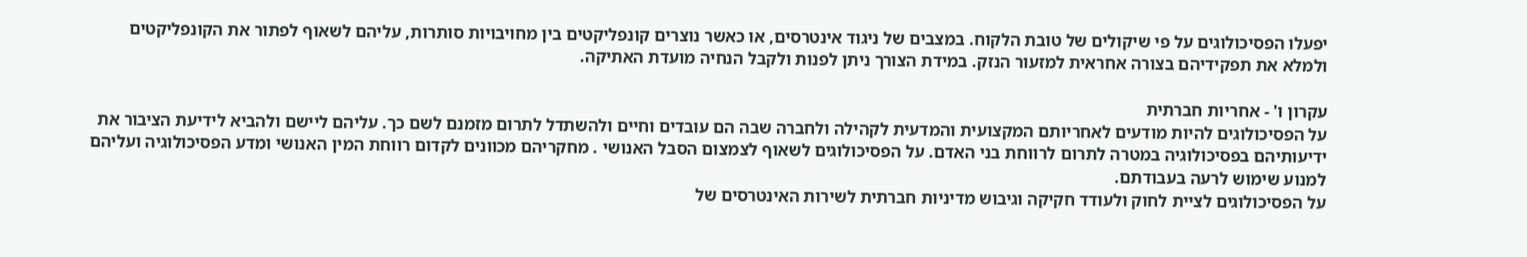יפעלו הפסיכולוגים על פי שיקולים של טובת הלקוח. במצבים של ניגוד אינטרסים, או כאשר נוצרים קונפליקטים בין מחויבויות סותרות, עליהם לשאוף לפתור את הקונפליקטים ולמלא את תפקידיהם בצורה אחראית למזעור הנזק. במידת הצורך ניתן לפנות ולקבל הנחיה מועדת האתיקה.

עקרון ו' - אחריות חברתית
על הפסיכולוגים להיות מודעים לאחריותם המקצועית והמדעית לקהילה ולחברה שבה הם עובדים וחיים ולהשתדל לתרום מזמנם לשם כך. עליהם ליישם ולהביא לידיעת הציבור את ידיעותיהם בפסיכולוגיה במטרה לתרום לרווחת בני האדם. על הפסיכולוגים לשאוף לצמצום הסבל האנושי . מחקריהם מכוונים לקדום רווחת המין האנושי ומדע הפסיכולוגיה ועליהם למנוע שימוש לרעה בעבודתם.
על הפסיכולוגים לציית לחוק ולעודד חקיקה וגיבוש מדיניות חברתית לשירות האינטרסים של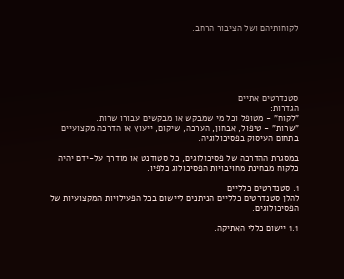לקוחותיהם ושל הציבור הרחב.






סטנדרטים אתיים
הגדרות:
"לקוח" - מטופל וכל מי שמבקש או מבקשים עבורו שרות.
"שרות" - טיפול, אבחון, הערכה, שיקום, ייעוץ או הדרכה מקצועיים בתחום העיסוק בפסיכולוגיה.

במסגרת ההדרכה של פסיכולוגים, כל סטודנט או מודרך על-ידם יהיה כלקוח מבחינת מחויבויות הפסיכולוג כלפיו.

1. סטנדרטים כלליים
להלן סטנדרטים כלליים הניתנים ליישום בכל הפעילויות המקצועיות של הפסיכולוגים.

1.1 יישום כללי האתיקה.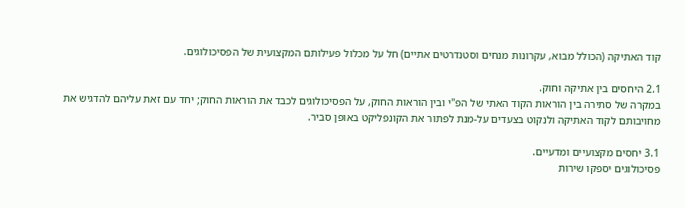קוד האתיקה (הכולל מבוא, עקרונות מנחים וסטנדרטים אתיים) חל על מכלול פעילותם המקצועית של הפסיכולוגים.

2.1 היחסים בין אתיקה וחוק.
במקרה של סתירה בין הוראות הקוד האתי של הפ"י ובין הוראות החוק, על הפסיכולוגים לכבד את הוראות החוק; יחד עם זאת עליהם להדגיש את מחויבותם לקוד האתיקה ולנקוט בצעדים על-מנת לפתור את הקונפליקט באופן סביר.

3.1 יחסים מקצועיים ומדעיים.
פסיכולוגים יספקו שירות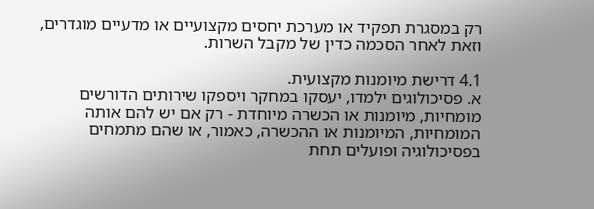רק במסגרת תפקיד או מערכת יחסים מקצועיים או מדעיים מוגדרים, וזאת לאחר הסכמה כדין של מקבל השרות.

4.1 דרישת מיומנות מקצועית.
א. פסיכולוגים ילמדו, יעסקו במחקר ויספקו שירותים הדורשים מומחיות, מיומנות או הכשרה מיוחדת - רק אם יש להם אותה המומחיות, המיומנות או ההכשרה, כאמור, או שהם מתמחים בפסיכולוגיה ופועלים תחת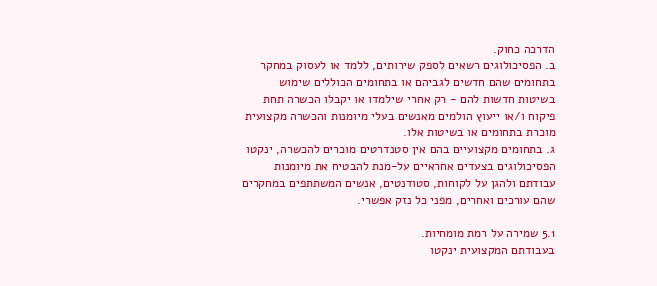הדרכה כחוק.
ב. הפסיכולוגים רשאים לספק שירותים, ללמד או לעסוק במחקר בתחומים שהם חדשים לגביהם או בתחומים הכוללים שימוש בשיטות חדשות להם - רק אחרי שילמדו או יקבלו הכשרה תחת פיקוח ו/או ייעוץ הולמים מאנשים בעלי מיומנות והכשרה מקצועית מוכרת בתחומים או בשיטות אלו.
ג. בתחומים מקצועיים בהם אין סטנדרטים מוכרים להכשרה, ינקטו הפסיכולוגים בצעדים אחראיים על-מנת להבטיח את מיומנות עבודתם ולהגן על לקוחות, סטודנטים, אנשים המשתתפים במחקרים שהם עורכים ואחרים, מפני כל נזק אפשרי.

5.1 שמירה על רמת מומחיות.
בעבודתם המקצועית ינקטו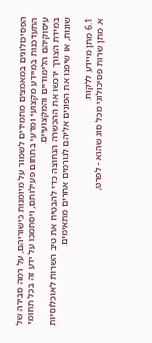הפסיכולוגים במאמצים מתמידים לשמור על מיומנות כישוריהם, על רמה סבירה של התעדכנות במיידע מקצועי ומדעי בתחום פעילותם, ויסתמכו על ידע זה בכל תחומי עיסוקיהם הלימודיים והמקצועיים.
במידת הצורך ירכשו את ההכשרה הנחוצה כדי להבטיח את טיב השרות לאוכלוסיות שונות, או שיפנו את הפונים אליהם לגורמים אחרים מתאימים.

6.1 מתן מיידע ללקוח.
א. מתן שרות פסיכולוגי מכל סוג שהוא - לפרט,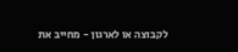לקבוצה או לארגון - מחייב את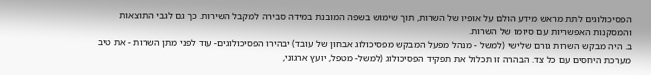הפסיכולוגים לתת מראש מידע הולם על אופיו של השרות, תוך שימוש בשפה המובנת במידה סבירה למקבל השירות. כך גם לגבי התוצאות והמסקנות האפשריות עם סיומו של השרות.
ב. היה מבקש השרות גורם שלישי (למשל - מנהל מפעל המבקש מפסיכולוג אבחון של עובד) יבהירו הפסיכולוגים- עוד לפני מתן השרות - את טיב מערכת היחסים עם כל צד. הבהרה זו תכלול את תפקיד הפסיכולוג (למשל- מטפל, יועץ ארגוני,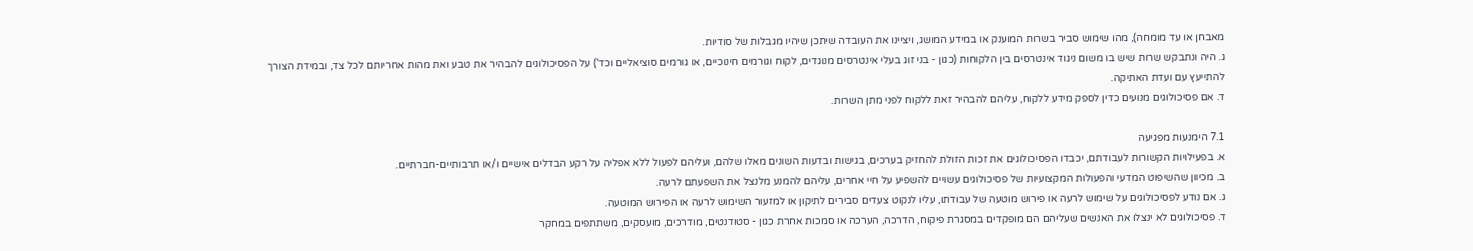מאבחן או עד מומחה), מהו שימוש סביר בשרות המוענק או במידע המושג, ויציינו את העובדה שיתכן שיהיו מגבלות של סודיות.
ג. היה ונתבקש שרות שיש בו משום ניגוד אינטרסים בין הלקוחות (כגון - בני זוג בעלי אינטרסים מנוגדים, לקוח וגורמים חינוכיים, או גורמים סוציאליים וכד') על הפסיכולוגים להבהיר את טבע ואת מהות אחריותם לכל צד, ובמידת הצורך להתייעץ עם ועדת האתיקה.
ד. אם פסיכולוגים מנועים כדין לספק מידע ללקוח, עליהם להבהיר זאת ללקוח לפני מתן השרות.

7.1 הימנעות מפגיעה
א. בפעילויות הקשורות לעבודתם, יכבדו הפסיכולוגים את זכות הזולת להחזיק בערכים, בגישות ובדעות השונים מאלו שלהם, ועליהם לפעול ללא אפליה על רקע הבדלים אישיים ו/או תרבותיים-חברתיים.
ב. מכיוון שהשיפוט המדעי והפעולות המקצועיות של פסיכולוגים עשויים להשפיע על חיי אחרים, עליהם להמנע מלנצל את השפעתם לרעה.
ג. אם נודע לפסיכולוגים על שימוש לרעה או פירוש מוטעה של עבודתו, עליו לנקוט צעדים סבירים לתיקון או למזעור השימוש לרעה או הפירוש המוטעה.
ד. פסיכולוגים לא ינצלו את האנשים שעליהם הם מופקדים במסגרת פיקוח, הדרכה, הערכה או סמכות אחרת כגון - סטודנטים, מודרכים, מועסקים, משתתפים במחקר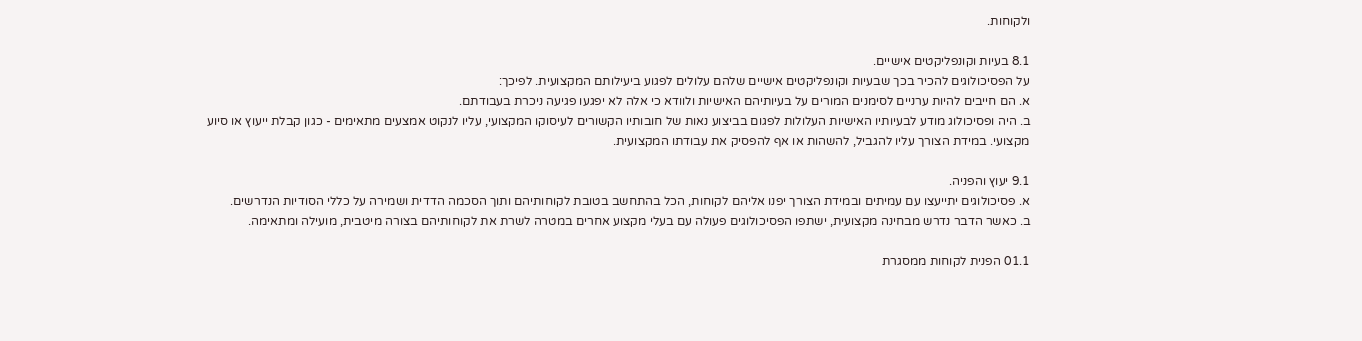ולקוחות.

8.1 בעיות וקונפליקטים אישיים.
על הפסיכולוגים להכיר בכך שבעיות וקונפליקטים אישיים שלהם עלולים לפגוע ביעילותם המקצועית. לפיכך:
א. הם חייבים להיות ערניים לסימנים המורים על בעיותיהם האישיות ולוודא כי אלה לא יפגעו פגיעה ניכרת בעבודתם.
ב. היה ופסיכולוג מודע לבעיותיו האישיות העלולות לפגום בביצוע נאות של חובותיו הקשורים לעיסוקו המקצועי, עליו לנקוט אמצעים מתאימים - כגון קבלת ייעוץ או סיוע מקצועי. במידת הצורך עליו להגביל, להשהות או אף להפסיק את עבודתו המקצועית.

9.1 יעוץ והפניה.
א. פסיכולוגים יתייעצו עם עמיתים ובמידת הצורך יפנו אליהם לקוחות, הכל בהתחשב בטובת לקוחותיהם ותוך הסכמה הדדית ושמירה על כללי הסודיות הנדרשים.
ב. כאשר הדבר נדרש מבחינה מקצועית, ישתפו הפסיכולוגים פעולה עם בעלי מקצוע אחרים במטרה לשרת את לקוחותיהם בצורה מיטבית, מועילה ומתאימה.

01.1 הפנית לקוחות ממסגרת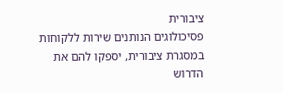ציבורית
פסיכולוגים הנותנים שירות ללקוחות במסגרת ציבורית, יספקו להם את הדרוש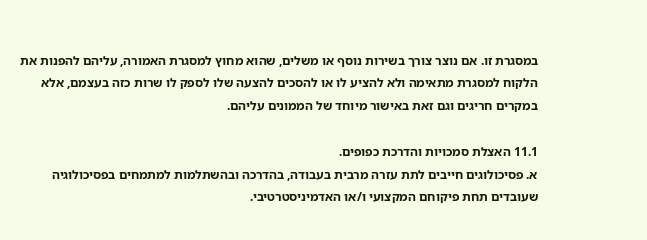במסגרת זו. אם נוצר צורך בשירות נוסף או משלים, שהוא מחוץ למסגרת האמורה, עליהם להפנות את הלקוח למסגרת מתאימה ולא להציע לו או להסכים להצעה שלו לספק לו שרות כזה בעצמם, אלא במקרים חריגים וגם זאת באישור מיוחד של הממונים עליהם.

11.1 האצלת סמכויות והדרכת כפופים.
א. פסיכולוגים חייבים לתת עזרה מרבית בעבודה, בהדרכה ובהשתלמות למתמחים בפסיכולוגיה שעובדים תחת פיקוחם המקצועי ו/או האדמיניסטרטיבי.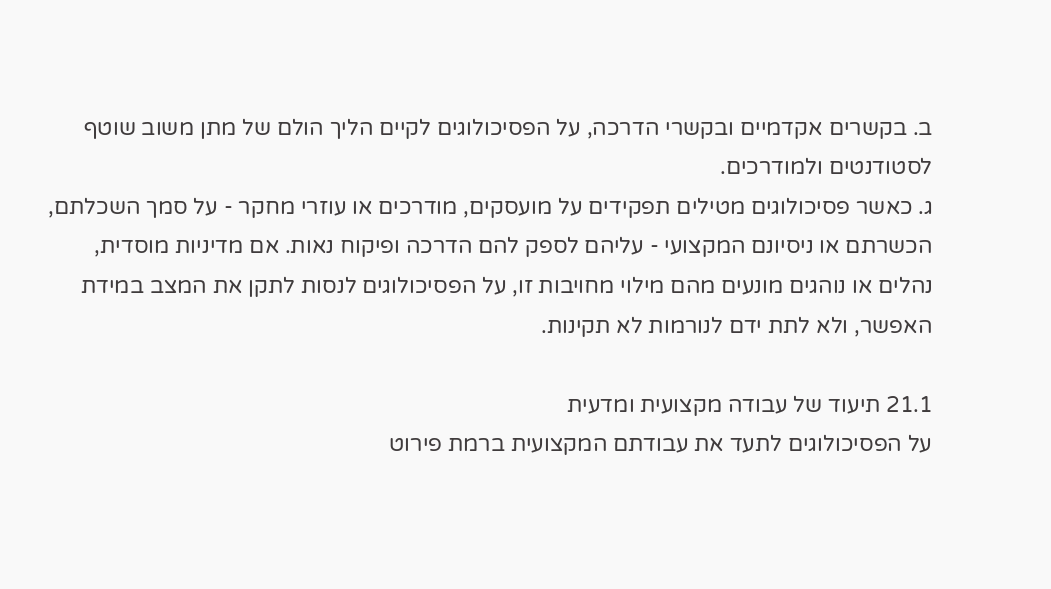ב. בקשרים אקדמיים ובקשרי הדרכה, על הפסיכולוגים לקיים הליך הולם של מתן משוב שוטף לסטודנטים ולמודרכים.
ג. כאשר פסיכולוגים מטילים תפקידים על מועסקים, מודרכים או עוזרי מחקר - על סמך השכלתם, הכשרתם או ניסיונם המקצועי - עליהם לספק להם הדרכה ופיקוח נאות. אם מדיניות מוסדית, נהלים או נוהגים מונעים מהם מילוי מחויבות זו, על הפסיכולוגים לנסות לתקן את המצב במידת האפשר, ולא לתת ידם לנורמות לא תקינות.

21.1 תיעוד של עבודה מקצועית ומדעית
על הפסיכולוגים לתעד את עבודתם המקצועית ברמת פירוט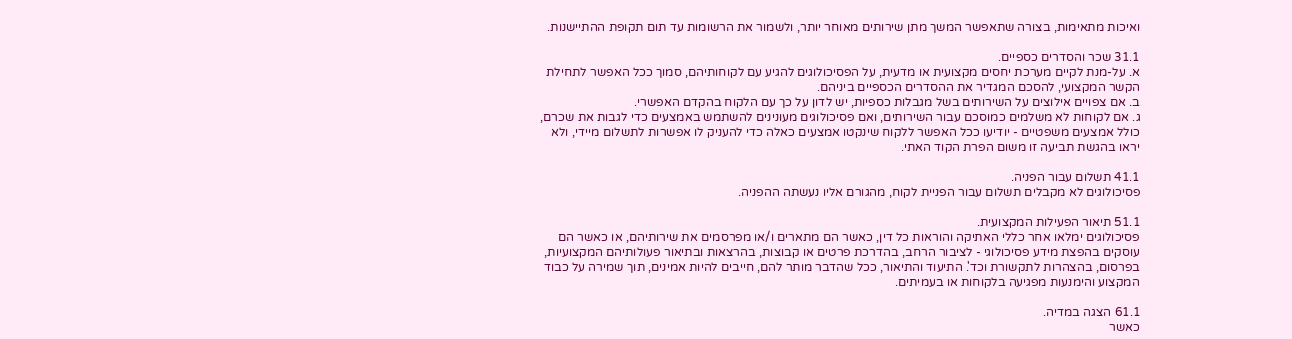ואיכות מתאימות, בצורה שתאפשר המשך מתן שירותים מאוחר יותר, ולשמור את הרשומות עד תום תקופת ההתיישנות.

31.1 שכר והסדרים כספיים.
א. על-מנת לקיים מערכת יחסים מקצועית או מדעית, על הפסיכולוגים להגיע עם לקוחותיהם, סמוך ככל האפשר לתחילת הקשר המקצועי, להסכם המגדיר את ההסדרים הכספיים ביניהם.
ב. אם צפויים אילוצים על השירותים בשל מגבלות כספיות, יש לדון על כך עם הלקוח בהקדם האפשרי.
ג. אם לקוחות לא משלמים כמוסכם עבור השירותים, ואם פסיכולוגים מעונינים להשתמש באמצעים כדי לגבות את שכרם, כולל אמצעים משפטיים - יודיעו ככל האפשר ללקוח שינקטו אמצעים כאלה כדי להעניק לו אפשרות לתשלום מיידי, ולא יראו בהגשת תביעה זו משום הפרת הקוד האתי.

41.1 תשלום עבור הפניה.
פסיכולוגים לא מקבלים תשלום עבור הפניית לקוח, מהגורם אליו נעשתה ההפניה.

51.1 תיאור הפעילות המקצועית.
פסיכולוגים ימלאו אחר כללי האתיקה והוראות כל דין, כאשר הם מתארים ו/או מפרסמים את שירותיהם, או כאשר הם עוסקים בהפצת מידע פסיכולוגי - לציבור הרחב, בהדרכת פרטים או קבוצות, בהרצאות ובתיאור פעולותיהם המקצועיות, בפרסום, בהצהרות לתקשורת וכד'. התיעוד והתיאור, ככל שהדבר מותר להם, חייבים להיות אמינים, תוך שמירה על כבוד המקצוע והימנעות מפגיעה בלקוחות או בעמיתים.

61.1 הצגה במדיה.
כאשר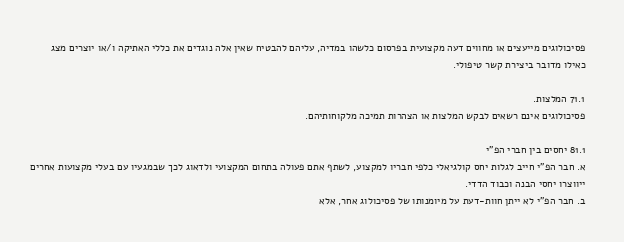פסיכולוגים מייעצים או מחווים דעה מקצועית בפרסום כלשהו במדיה, עליהם להבטיח שאין אלה נוגדים את כללי האתיקה ו/או יוצרים מצג כאילו מדובר ביצירת קשר טיפולי.

71.1 המלצות.
פסיכולוגים אינם רשאים לבקש המלצות או הצהרות תמיכה מלקוחותיהם.

81.1 יחסים בין חברי הפ"י
א. חבר הפ"י חייב לגלות יחס קולגיאלי כלפי חבריו למקצוע, לשתף אתם פעולה בתחום המקצועי ולדאוג לכך שבמגעיו עם בעלי מקצועות אחרים ייווצרו יחסי הבנה וכבוד הדדי.
ב. חבר הפ"י לא ייתן חוות-דעת על מיומנותו של פסיכולוג אחר, אלא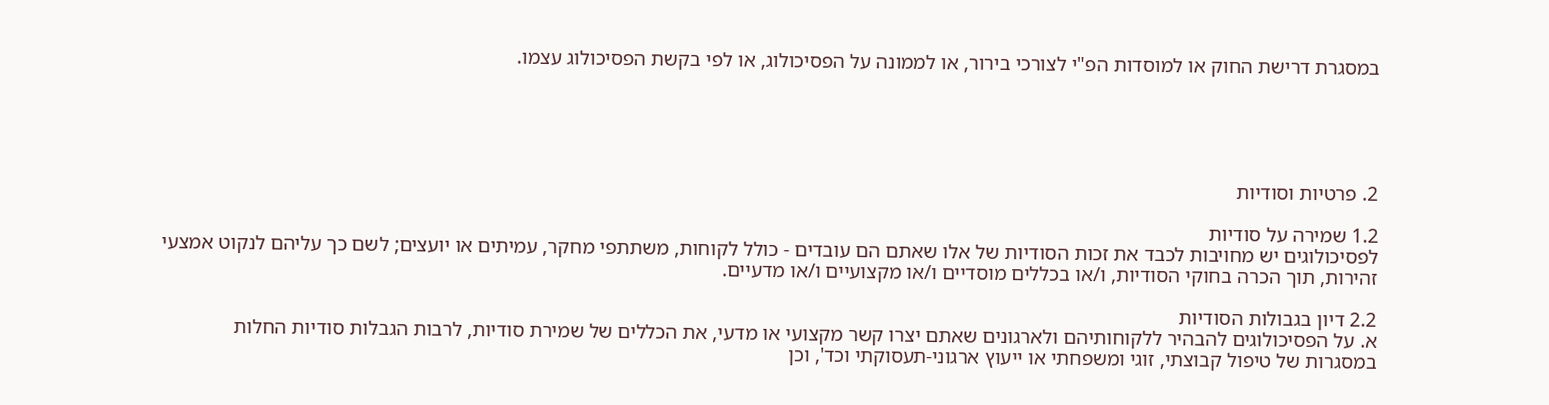במסגרת דרישת החוק או למוסדות הפ"י לצורכי בירור, או לממונה על הפסיכולוג, או לפי בקשת הפסיכולוג עצמו.





2. פרטיות וסודיות

1.2 שמירה על סודיות
לפסיכולוגים יש מחויבות לכבד את זכות הסודיות של אלו שאתם הם עובדים - כולל לקוחות, משתתפי מחקר, עמיתים או יועצים; לשם כך עליהם לנקוט אמצעי זהירות, תוך הכרה בחוקי הסודיות, ו/או בכללים מוסדיים ו/או מקצועיים ו/או מדעיים.

2.2 דיון בגבולות הסודיות
א. על הפסיכולוגים להבהיר ללקוחותיהם ולארגונים שאתם יצרו קשר מקצועי או מדעי, את הכללים של שמירת סודיות, לרבות הגבלות סודיות החלות במסגרות של טיפול קבוצתי, זוגי ומשפחתי או ייעוץ ארגוני-תעסוקתי וכד', וכן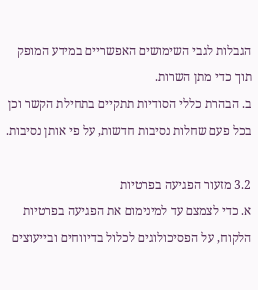הגבלות לגבי השימושים האפשריים במידע המופק תוך כדי מתן השרות.
ב. הבהרת כללי הסודיות תתקיים בתחילת הקשר וכן בכל פעם שחלות נסיבות חדשות, על פי אותן נסיבות.

3.2 מזעור הפגיעה בפרטיות
א. כדי לצמצם עד למינימום את הפגיעה בפרטיות הלקוח, על הפסיכולוגים לכלול בדיווחים ובייעוצים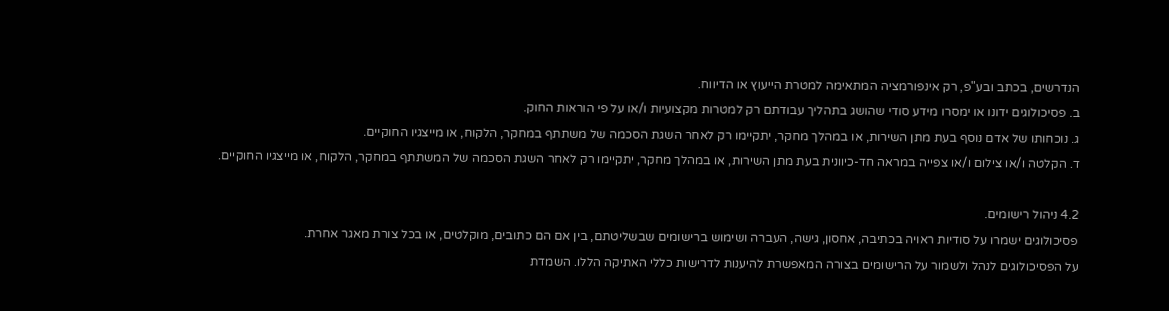הנדרשים, בכתב ובע"פ, רק אינפורמציה המתאימה למטרת הייעוץ או הדיווח.
ב. פסיכולוגים ידונו או ימסרו מידע סודי שהושג בתהליך עבודתם רק למטרות מקצועיות ו/או על פי הוראות החוק.
ג. נוכחותו של אדם נוסף בעת מתן השירות, או במהלך מחקר, יתקיימו רק לאחר השגת הסכמה של משתתף במחקר, הלקוח, או מייצגיו החוקיים.
ד. הקלטה ו/או צילום ו/או צפייה במראה חד-כיוונית בעת מתן השירות, או במהלך מחקר, יתקיימו רק לאחר השגת הסכמה של המשתתף במחקר, הלקוח, או מייצגיו החוקיים.

4.2 ניהול רישומים.
פסיכולוגים ישמרו על סודיות ראויה בכתיבה, אחסון, גישה, העברה ושימוש ברישומים שבשליטתם, בין אם הם כתובים, מוקלטים, או בכל צורת מאגר אחרת.
על הפסיכולוגים לנהל ולשמור על הרישומים בצורה המאפשרת להיענות לדרישות כללי האתיקה הללו. השמדת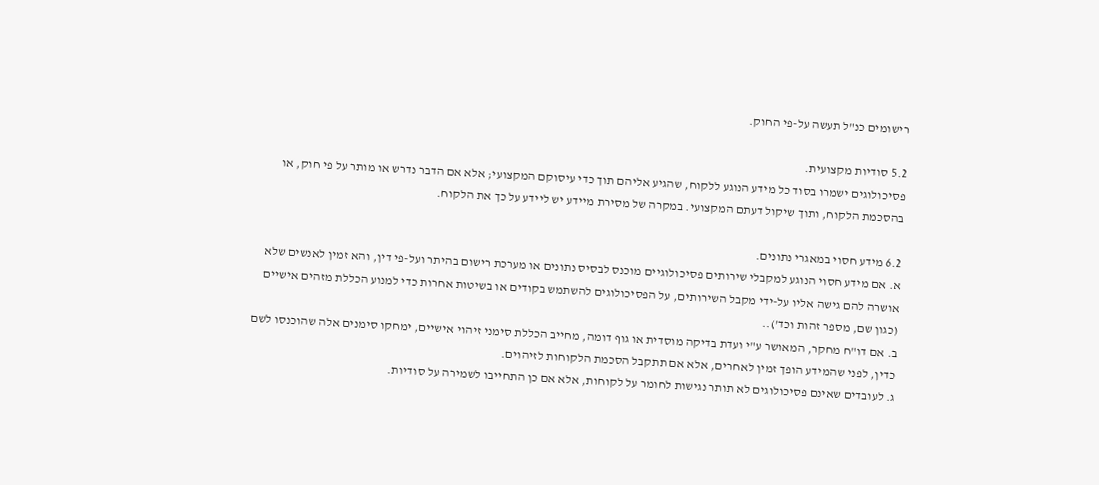רישומים כנ"ל תעשה על-פי החוק.

5.2 סודיות מקצועית.
פסיכולוגים ישמרו בסוד כל מידע הנוגע ללקוח, שהגיע אליהם תוך כדי עיסוקם המקצועי; אלא אם הדבר נדרש או מותר על פי חוק, או בהסכמת הלקוח, ותוך שיקול דעתם המקצועי. במקרה של מסירת מיידע יש ליידע על כך את הלקוח.

6.2 מידע חסוי במאגרי נתונים.
א. אם מידע חסוי הנוגע למקבלי שירותים פסיכולוגיים מוכנס לבסיס נתונים או מערכת רישום בהיתר ועל-פי דין, והא זמין לאנשים שלא אושרה להם גישה אליו על-ידי מקבל השירותים, על הפסיכולוגים להשתמש בקודים או בשיטות אחרות כדי למנוע הכללת מזהים אישיים (כגון שם, מספר זהות וכד')..
ב. אם דו"ח מחקר, המאושר ע"י ועדת בדיקה מוסדית או גוף דומה, מחייב הכללת סימני זיהוי אישיים, ימחקו סימנים אלה שהוכנסו לשם כדין, לפני שהמידע הופך זמין לאחרים, אלא אם תתקבל הסכמת הלקוחות לזיהוים.
ג. לעובדים שאינם פסיכולוגים לא תותר נגישות לחומר על לקוחות, אלא אם כן התחייבו לשמירה על סודיות.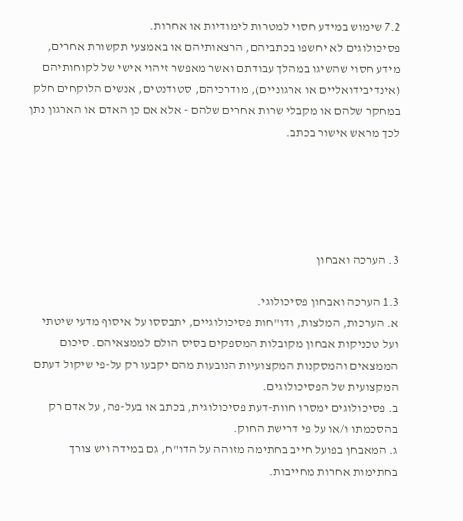7.2 שימוש במידע חסוי למטרות לימודיות או אחרות.
פסיכולוגים לא יחשפו בכתביהם, הרצאותיהם או באמצעי תקשורת אחרים, מידע חסוי שהשיגו במהלך עבודתם ואשר מאפשר זיהוי אישי של לקוחותיהם (אינדיבידואליים או ארגוניים), מודרכיהם, סטודנטים, אנשים הלוקחים חלק במחקר שלהם או מקבלי שרות אחרים שלהם - אלא אם כן האדם או הארגון נתן לכך מראש אישור בכתב.





3. הערכה ואבחון

1.3 הערכה ואבחון פסיכולוגי.
א. הערכות, המלצות, ודו"חות פסיכולוגיים, יתבססו על איסוף מדעי שיטתי ועל טכניקות אבחון מקובלות המספקים בסיס הולם לממצאיהם. סיכום הממצאים והמסקנות המקצועיות הנובעות מהם יקבעו רק על-פי שיקול דעתם המקצועית של הפסיכולוגים.
ב. פסיכולוגים ימסרו חוות-דעת פסיכולוגית, בכתב או בעל-פה, על אדם רק בהסכמתו ו/או על פי דרישת החוק.
ג. המאבחן בפועל חייב בחתימה מזוהה על הדו"ח, גם במידה ויש צורך בחתימות אחרות מחייבות.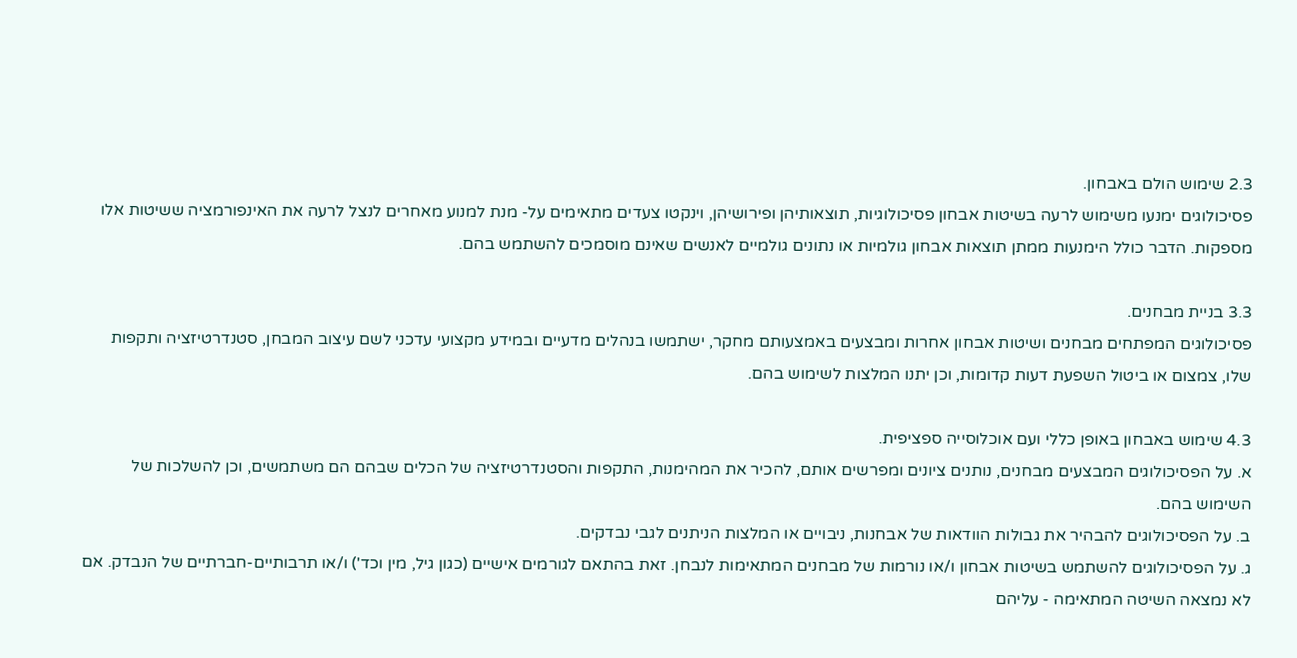2.3 שימוש הולם באבחון.
פסיכולוגים ימנעו משימוש לרעה בשיטות אבחון פסיכולוגיות, תוצאותיהן ופירושיהן, וינקטו צעדים מתאימים על- מנת למנוע מאחרים לנצל לרעה את האינפורמציה ששיטות אלו מספקות. הדבר כולל הימנעות ממתן תוצאות אבחון גולמיות או נתונים גולמיים לאנשים שאינם מוסמכים להשתמש בהם.

3.3 בניית מבחנים.
פסיכולוגים המפתחים מבחנים ושיטות אבחון אחרות ומבצעים באמצעותם מחקר, ישתמשו בנהלים מדעיים ובמידע מקצועי עדכני לשם עיצוב המבחן, סטנדרטיזציה ותקפות שלו, צמצום או ביטול השפעת דעות קדומות, וכן יתנו המלצות לשימוש בהם.

4.3 שימוש באבחון באופן כללי ועם אוכלוסייה ספציפית.
א. על הפסיכולוגים המבצעים מבחנים, נותנים ציונים ומפרשים אותם, להכיר את המהימנות, התקפות והסטנדרטיזציה של הכלים שבהם הם משתמשים, וכן להשלכות של השימוש בהם.
ב. על הפסיכולוגים להבהיר את גבולות הוודאות של אבחנות, ניבויים או המלצות הניתנים לגבי נבדקים.
ג. על הפסיכולוגים להשתמש בשיטות אבחון ו/או נורמות של מבחנים המתאימות לנבחן. זאת בהתאם לגורמים אישיים (כגון גיל, מין וכד') ו/או תרבותיים-חברתיים של הנבדק. אם לא נמצאה השיטה המתאימה - עליהם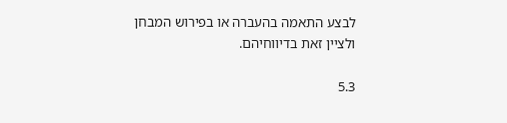לבצע התאמה בהעברה או בפירוש המבחן ולציין זאת בדיווחיהם.

5.3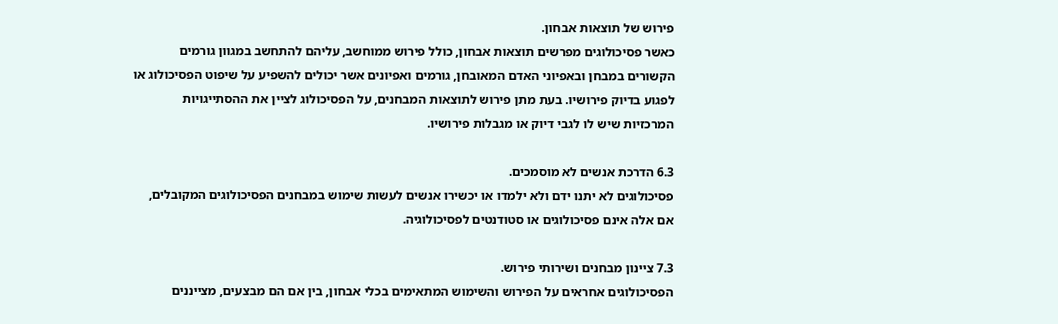פירוש של תוצאות אבחון.
כאשר פסיכולוגים מפרשים תוצאות אבחון, כולל פירוש ממוחשב, עליהם להתחשב במגוון גורמים הקשורים במבחן ובאפיוני האדם המאובחן, גורמים ואפיונים אשר יכולים להשפיע על שיפוט הפסיכולוג או לפגוע בדיוק פירושיו. בעת מתן פירוש לתוצאות המבחנים, על הפסיכולוג לציין את ההסתייגויות המרכזיות שיש לו לגבי דיוק או מגבלות פירושיו.

6.3 הדרכת אנשים לא מוסמכים.
פסיכולוגים לא יתנו ידם ולא ילמדו או יכשירו אנשים לעשות שימוש במבחנים הפסיכולוגים המקובלים, אם אלה אינם פסיכולוגים או סטודנטים לפסיכולוגיה.

7.3 ציינון מבחנים ושירותי פירוש.
הפסיכולוגים אחראים על הפירוש והשימוש המתאימים בכלי אבחון, בין אם הם מבצעים, מצייננים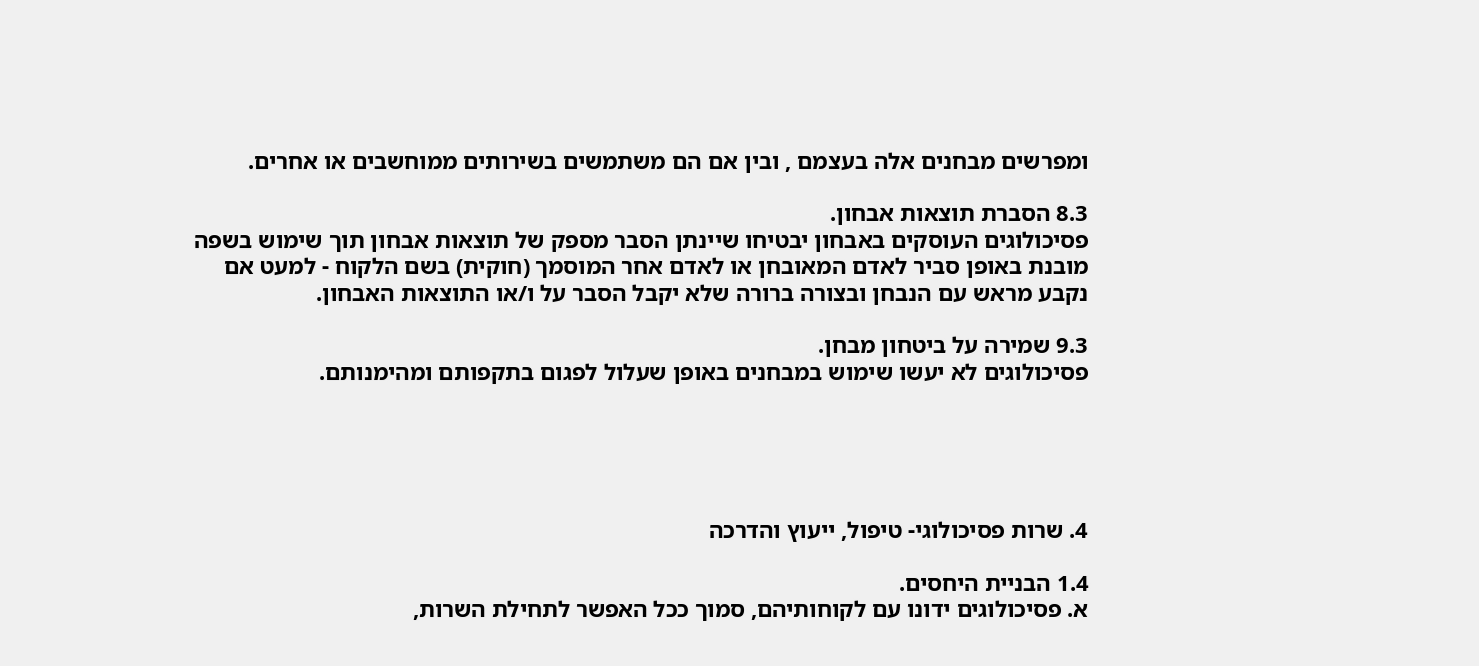ומפרשים מבחנים אלה בעצמם , ובין אם הם משתמשים בשירותים ממוחשבים או אחרים.

8.3 הסברת תוצאות אבחון.
פסיכולוגים העוסקים באבחון יבטיחו שיינתן הסבר מספק של תוצאות אבחון תוך שימוש בשפה מובנת באופן סביר לאדם המאובחן או לאדם אחר המוסמך (חוקית) בשם הלקוח - למעט אם נקבע מראש עם הנבחן ובצורה ברורה שלא יקבל הסבר על ו/או התוצאות האבחון.

9.3 שמירה על ביטחון מבחן.
פסיכולוגים לא יעשו שימוש במבחנים באופן שעלול לפגום בתקפותם ומהימנותם.





4. שרות פסיכולוגי- טיפול, ייעוץ והדרכה

1.4 הבניית היחסים.
א. פסיכולוגים ידונו עם לקוחותיהם, סמוך ככל האפשר לתחילת השרות,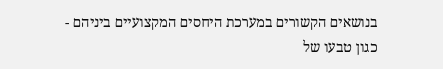בנושאים הקשורים במערכת היחסים המקצועיים ביניהם - כגון טבעו של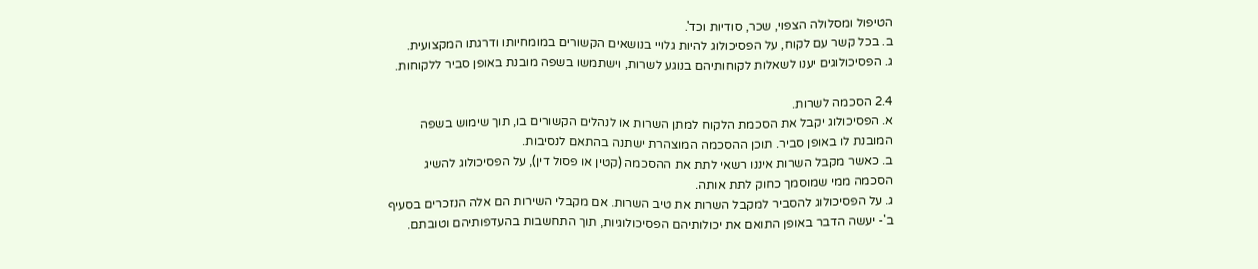הטיפול ומסלולה הצפוי, שכר, סודיות וכד'.
ב. בכל קשר עם לקוח, על הפסיכולוג להיות גלויי בנושאים הקשורים במומחיותו ודרגתו המקצועית.
ג. הפסיכולוגים יענו לשאלות לקוחותיהם בנוגע לשרות, וישתמשו בשפה מובנת באופן סביר ללקוחות.

2.4 הסכמה לשרות.
א. הפסיכולוג יקבל את הסכמת הלקוח למתן השרות או לנהלים הקשורים בו, תוך שימוש בשפה המובנת לו באופן סביר. תוכן ההסכמה המוצהרת ישתנה בהתאם לנסיבות.
ב. כאשר מקבל השרות איננו רשאי לתת את ההסכמה (קטין או פסול דין), על הפסיכולוג להשיג הסכמה ממי שמוסמך כחוק לתת אותה.
ג. על הפסיכולוג להסביר למקבל השרות את טיב השרות. אם מקבלי השירות הם אלה הנזכרים בסעיף ב'- יעשה הדבר באופן התואם את יכולותיהם הפסיכולוגיות, תוך התחשבות בהעדפותיהם וטובתם.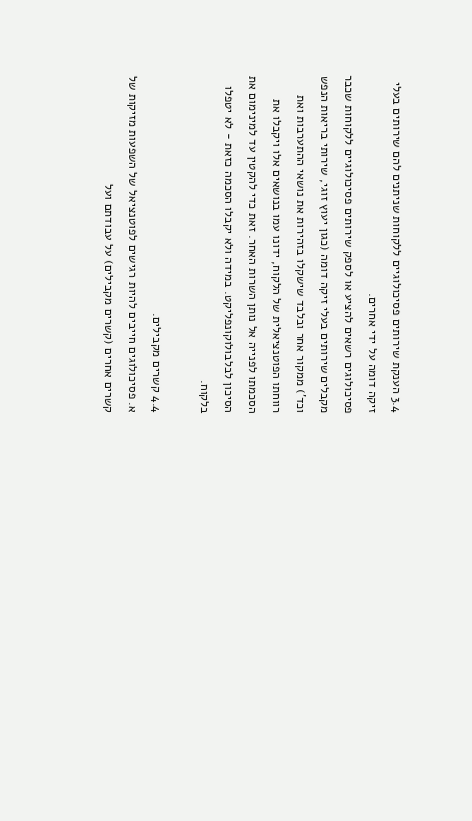3.4 הענקת שירותים פסיכולוגיים ללקוחות שניתנים להם שירותים בעלי זיקה דומה על ידי אחרים.
פסיכולוגים רשאים להציע או לספק שירותים פסיכולוגיים ללקוחות שכבר מקבלים שירותים בעלי זיקה דומה (כגון יעוץ זוגי, שירותי בריאות הנפש וכד') ממקור אחר ובלבד שישקלו בזהירות את נושאי ההתערבות ואת רווחתו הפוטנציאלית של הלקוח, ידונו עמו בנושאים אלו ויקבלו את הסכמתו לפנייה אל נותן השרות האחר. זאת כדי להקטין עד למינימום את הסיכון לבלבולוקונפליקט. במידה ולא יקבלו הסכמה כזאת - לא יטפלו בלקוח.

4.4 קשרים מקבילים.
א. פסיכולוגים חייבים להיות רגישים לפוטנציאל של השפעות מזיקות של קשרים אחרים (קשרים מקבילים) על עבודתם ועל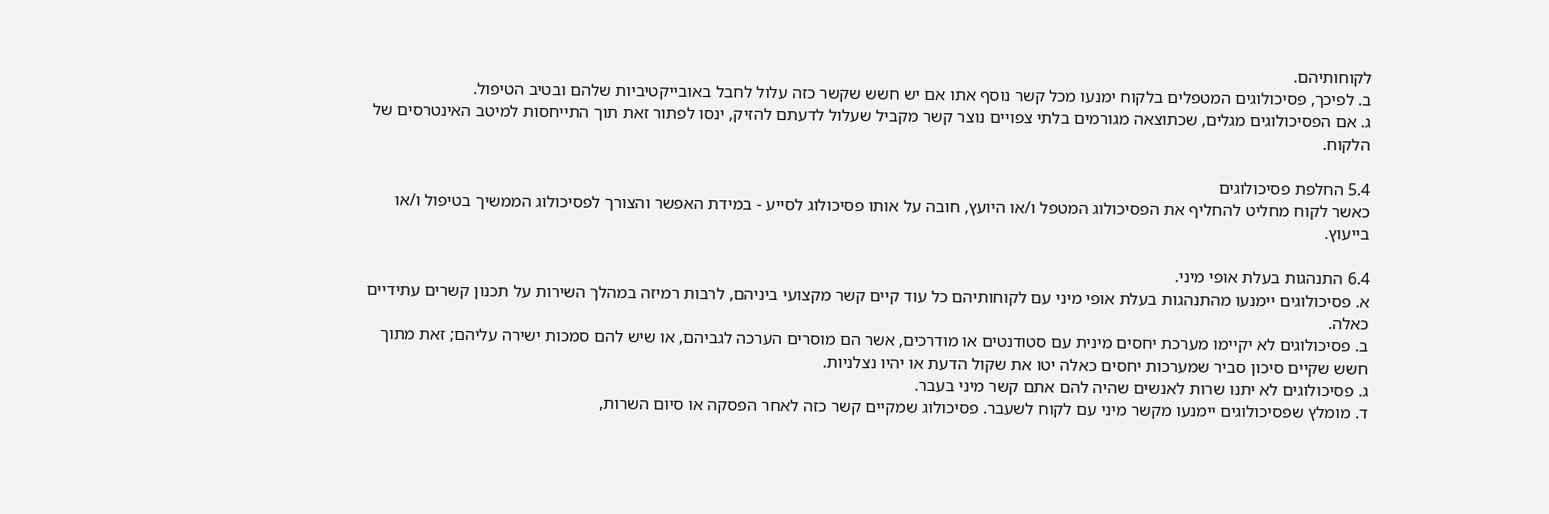לקוחותיהם.
ב. לפיכך, פסיכולוגים המטפלים בלקוח ימנעו מכל קשר נוסף אתו אם יש חשש שקשר כזה עלול לחבל באובייקטיביות שלהם ובטיב הטיפול.
ג. אם הפסיכולוגים מגלים, שכתוצאה מגורמים בלתי צפויים נוצר קשר מקביל שעלול לדעתם להזיק, ינסו לפתור זאת תוך התייחסות למיטב האינטרסים של הלקוח.

5.4 החלפת פסיכולוגים
כאשר לקוח מחליט להחליף את הפסיכולוג המטפל ו/או היועץ, חובה על אותו פסיכולוג לסייע - במידת האפשר והצורך לפסיכולוג הממשיך בטיפול ו/או בייעוץ.

6.4 התנהגות בעלת אופי מיני.
א. פסיכולוגים יימנעו מהתנהגות בעלת אופי מיני עם לקוחותיהם כל עוד קיים קשר מקצועי ביניהם, לרבות רמיזה במהלך השירות על תכנון קשרים עתידיים כאלה.
ב. פסיכולוגים לא יקיימו מערכת יחסים מינית עם סטודנטים או מודרכים, אשר הם מוסרים הערכה לגביהם, או שיש להם סמכות ישירה עליהם; זאת מתוך חשש שקיים סיכון סביר שמערכות יחסים כאלה יטו את שקול הדעת או יהיו נצלניות.
ג. פסיכולוגים לא יתנו שרות לאנשים שהיה להם אתם קשר מיני בעבר.
ד. מומלץ שפסיכולוגים יימנעו מקשר מיני עם לקוח לשעבר. פסיכולוג שמקיים קשר כזה לאחר הפסקה או סיום השרות,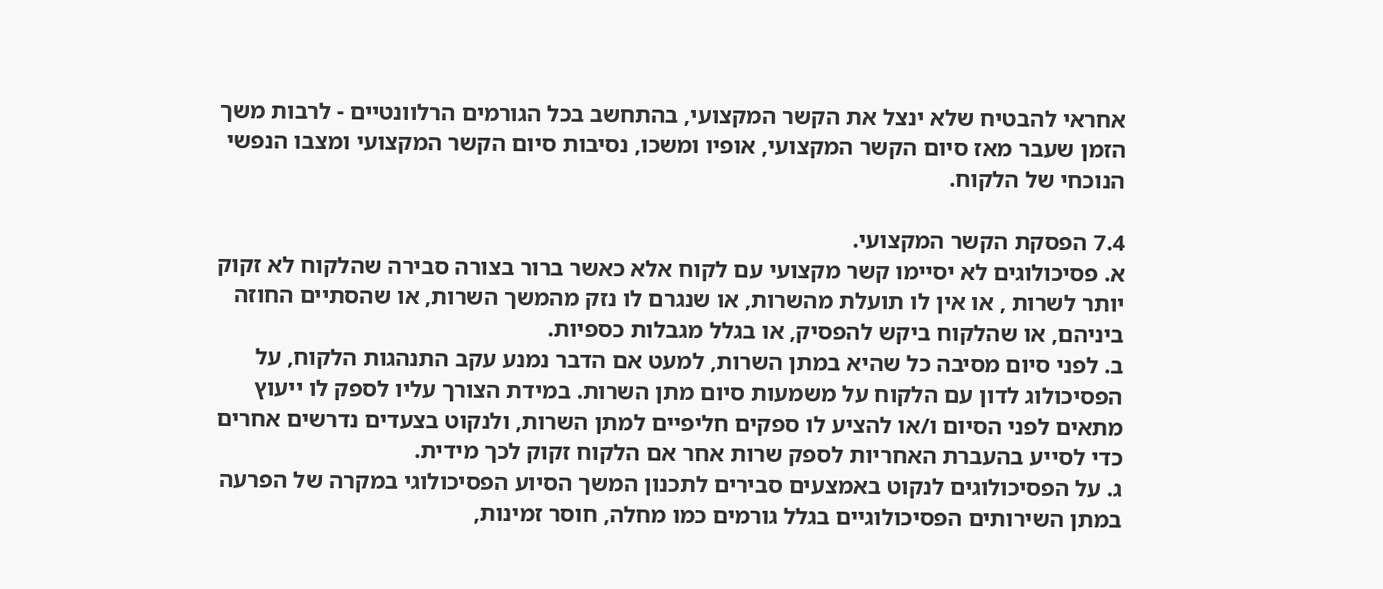אחראי להבטיח שלא ינצל את הקשר המקצועי, בהתחשב בכל הגורמים הרלוונטיים - לרבות משך הזמן שעבר מאז סיום הקשר המקצועי, אופיו ומשכו, נסיבות סיום הקשר המקצועי ומצבו הנפשי הנוכחי של הלקוח.

7.4 הפסקת הקשר המקצועי.
א. פסיכולוגים לא יסיימו קשר מקצועי עם לקוח אלא כאשר ברור בצורה סבירה שהלקוח לא זקוק יותר לשרות , או אין לו תועלת מהשרות, או שנגרם לו נזק מהמשך השרות, או שהסתיים החוזה ביניהם, או שהלקוח ביקש להפסיק, או בגלל מגבלות כספיות.
ב. לפני סיום מסיבה כל שהיא במתן השרות, למעט אם הדבר נמנע עקב התנהגות הלקוח, על הפסיכולוג לדון עם הלקוח על משמעות סיום מתן השרות. במידת הצורך עליו לספק לו ייעוץ מתאים לפני הסיום ו/או להציע לו ספקים חליפיים למתן השרות, ולנקוט בצעדים נדרשים אחרים כדי לסייע בהעברת האחריות לספק שרות אחר אם הלקוח זקוק לכך מידית.
ג. על הפסיכולוגים לנקוט באמצעים סבירים לתכנון המשך הסיוע הפסיכולוגי במקרה של הפרעה במתן השירותים הפסיכולוגיים בגלל גורמים כמו מחלה, חוסר זמינות,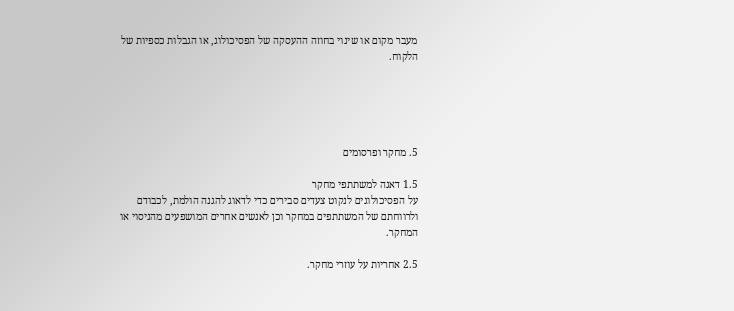מעבר מקום או שינוי בחוזה ההעסקה של הפסיכולוג, או הגבלות כספיות של הלקוח.





5. מחקר ופרסומים

1.5 דאגה למשתתפי מחקר
על הפסיכולוגים לנקוט צעדים סבירים כדי לדאוג להגנה הולמת, לכבודם ולרווחתם של המשתתפים במחקר וכן לאנשים אחרים המושפעים מהניסוי או המחקר.

2.5 אחריות על עוזרי מחקר.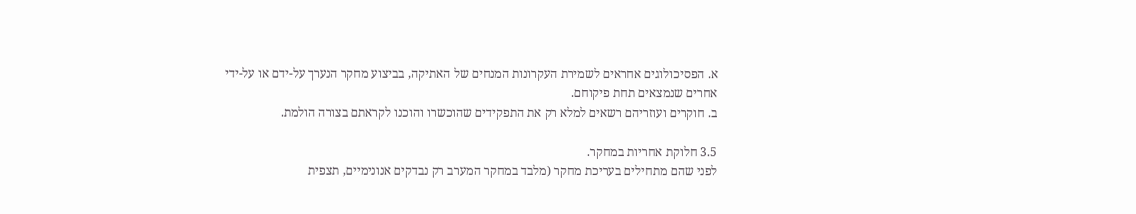א. הפסיכולוגים אחראים לשמירת העקרונות המנחים של האתיקה, בביצוע מחקר הנערך על-ידם או על-ידי אחרים שנמצאים תחת פיקוחם.
ב. חוקרים ועוזריהם רשאים למלא רק את התפקידים שהוכשרו והוכנו לקראתם בצורה הולמת.

3.5 חלוקת אחריות במחקר.
לפני שהם מתחילים בעריכת מחקר (מלבד במחקר המערב רק נבדקים אנונימיים, תצפית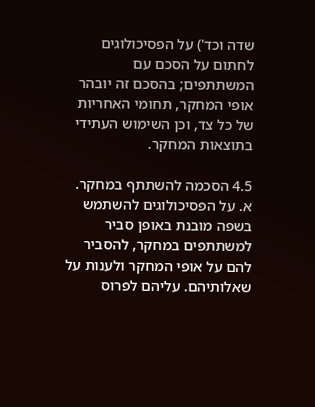שדה וכד') על הפסיכולוגים לחתום על הסכם עם המשתתפים; בהסכם זה יובהר אופי המחקר, תחומי האחריות של כל צד, וכן השימוש העתידי בתוצאות המחקר.

4.5 הסכמה להשתתף במחקר.
א. על הפסיכולוגים להשתמש בשפה מובנת באופן סביר למשתתפים במחקר, להסביר להם על אופי המחקר ולענות על שאלותיהם. עליהם לפרוס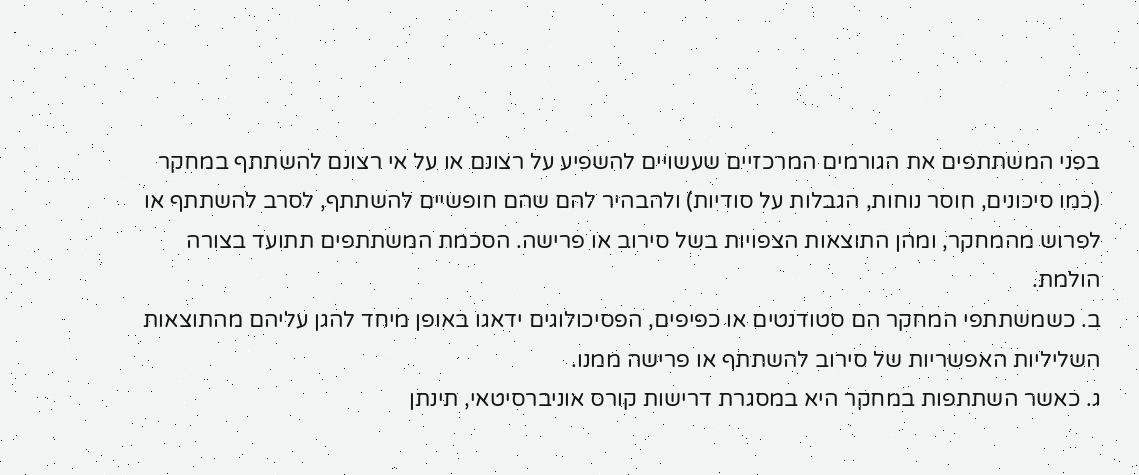בפני המשתתפים את הגורמים המרכזיים שעשויים להשפיע על רצונם או על אי רצונם להשתתף במחקר (כמו סיכונים, חוסר נוחות, הגבלות על סודיות) ולהבהיר להם שהם חופשיים להשתתף, לסרב להשתתף או לפרוש מהמחקר, ומהן התוצאות הצפויות בשל סירוב או פרישה. הסכמת המשתתפים תתועד בצורה הולמת.
ב. כשמשתתפי המחקר הם סטודנטים או כפיפים, הפסיכולוגים ידאגו באופן מיחד להגן עליהם מהתוצאות השליליות האפשריות של סירוב להשתתף או פרישה ממנו.
ג. כאשר השתתפות במחקר היא במסגרת דרישות קורס אוניברסיטאי, תינתן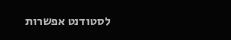לסטודנט אפשרות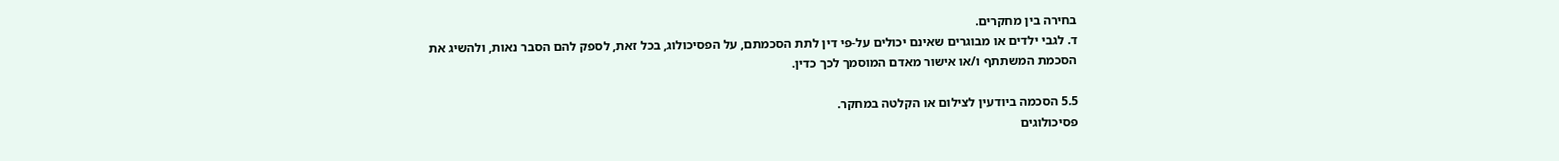בחירה בין מחקרים.
ד. לגבי ילדים או מבוגרים שאינם יכולים על-פי דין לתת הסכמתם, על הפסיכולוג, בכל זאת, לספק להם הסבר נאות, ולהשיג את הסכמת המשתתף ו/או אישור מאדם המוסמך לכך כדין.

5.5 הסכמה ביודעין לצילום או הקלטה במחקר.
פסיכולוגים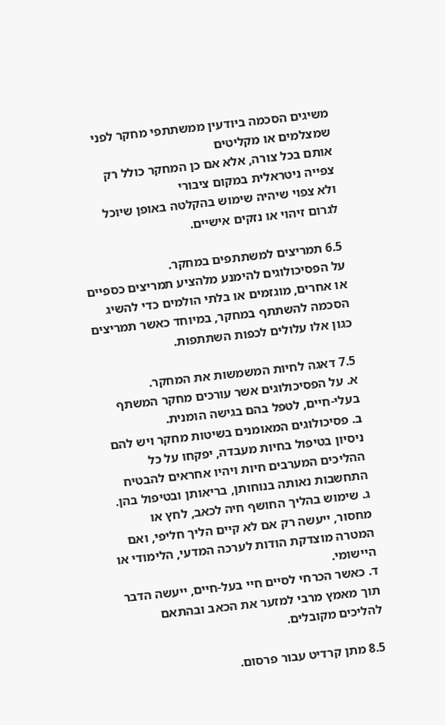משיגים הסכמה ביודעין ממשתתפי מחקר לפני שמצלמים או מקליטים
אותם בכל צורה, אלא אם כן המחקר כולל רק צפייה ניטראלית במקום ציבורי
ולא צפוי שיהיה שימוש בהקלטה באופן שיוכל לגרום זיהוי או נזקים אישיים.

6.5 תמריצים למשתתפים במחקר.
על הפסיכולוגים להימנע מלהציע תמריצים כספיים או אחרים, מוגזמים או בלתי הולמים כדי להשיג הסכמה להשתתף במחקר, במיוחד כאשר תמריצים כגון אלו עלולים לכפות השתתפות.

7.5 דאגה לחיות המשמשות את המחקר.
א. על הפסיכולוגים אשר עורכים מחקר המשתף בעלי-חיים, לטפל בהם בגישה הומנית.
ב. פסיכולוגים המאומנים בשיטות מחקר ויש להם ניסיון בטיפול בחיות מעבדה, יפקחו על כל ההליכים המערבים חיות ויהיו אחראים להבטיח התחשבות נאותה בנוחותן, בריאותן ובטיפול בהן.
ג. שימוש בהליך החושף חיה לכאב, לחץ או מחסור, ייעשה רק אם לא קיים הליך חליפי, ואם המטרה מוצדקת הודות לערכה המדעי, הלימודי או היישומי.
ד. כאשר הכרחי לסיים חיי בעל-חיים, ייעשה הדבר תוך מאמץ מרבי למזער את הכאב ובהתאם להליכים מקובלים.

8.5 מתן קרדיט עבור פרסום.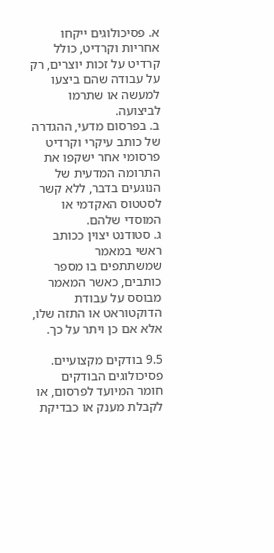א. פסיכולוגים ייקחו אחריות וקרדיט, כולל קרדיט על זכות יוצרים, רק על עבודה שהם ביצעו למעשה או שתרמו לביצועה.
ב. בפרסום מדעי, ההגדרה של כותב עיקרי וקרדיט פרסומי אחר ישקפו את התרומה המדעית של הנוגעים בדבר, ללא קשר לסטטוס האקדמי או המוסדי שלהם.
ג. סטודנט יצוין ככותב ראשי במאמר שמשתתפים בו מספר כותבים, כאשר המאמר מבוסס על עבודת הדוקטוראט או התזה שלו, אלא אם כן ויתר על כך.

9.5 בודקים מקצועיים.
פסיכולוגים הבודקים חומר המיועד לפרסום, או לקבלת מענק או כבדיקת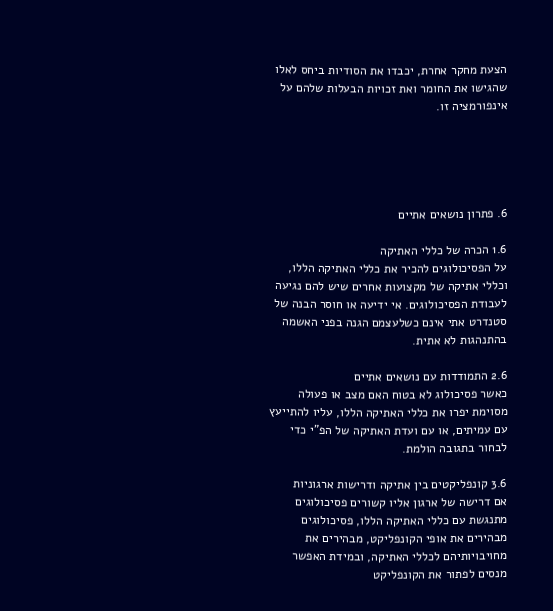הצעת מחקר אחרת, יכבדו את הסודיות ביחס לאלו שהגישו את החומר ואת זכויות הבעלות שלהם על אינפורמציה זו.





6. פתרון נושאים אתיים

1.6 הכרה של כללי האתיקה
על הפסיכולוגים להכיר את כללי האתיקה הללו, וכללי אתיקה של מקצועות אחרים שיש להם נגיעה לעבודת הפסיכולוגים. אי ידיעה או חוסר הבנה של סטנדרט אתי אינם כשלעצמם הגנה בפני האשמה בהתנהגות לא אתית.

2.6 התמודדות עם נושאים אתיים
כאשר פסיכולוג לא בטוח האם מצב או פעולה מסוימת יפרו את כללי האתיקה הללו, עליו להתייעץ עם עמיתים, או עם ועדת האתיקה של הפ"י כדי לבחור בתגובה הולמת.

3.6 קונפליקטים בין אתיקה ודרישות ארגוניות
אם דרישה של ארגון אליו קשורים פסיכולוגים מתנגשת עם כללי האתיקה הללו, פסיכולוגים מבהירים את אופי הקונפליקט, מבהירים את מחויבויותיהם לכללי האתיקה, ובמידת האפשר מנסים לפתור את הקונפליקט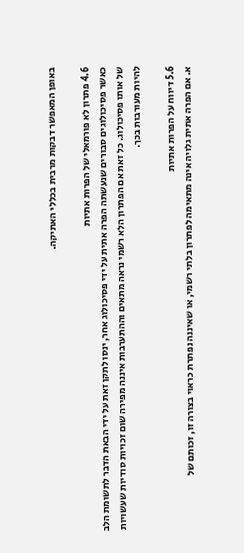באופן המאפשר דבקות מרבית בכללי האתיקה.

4.6 פתרון לא פורמאלי של הפרות אתיות
כאשר פסיכולוגים סבורים שנעשתה הפרה אתית על ידי פסיכולוג אחר, ינסו לתקן זאת על ידי הבאת הדבר לתשומת הלב של אותו פסיכולוג. כל זאת אם הפתרון הלא רשמי נראה מתאים וההתערבות איננה מפירה שום זכויות סודיות שעשויות להיות מעורבות בכך.

5.6 דיווח על הפרות אתיות
א. אם הפרה אתית גלויה אינה מתאימה לפתרון בלתי רשמי, או שאיננה נפתרת כראוי בצורה זו, זכותם של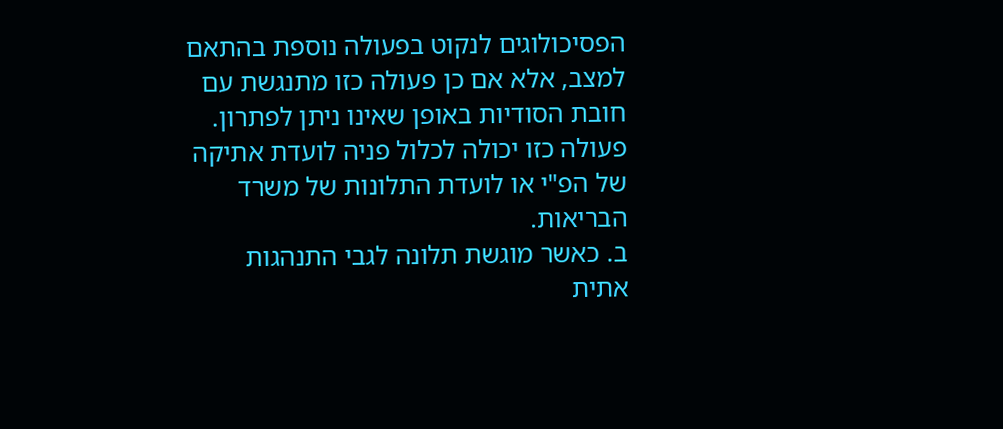הפסיכולוגים לנקוט בפעולה נוספת בהתאם למצב, אלא אם כן פעולה כזו מתנגשת עם חובת הסודיות באופן שאינו ניתן לפתרון. פעולה כזו יכולה לכלול פניה לועדת אתיקה של הפ"י או לועדת התלונות של משרד הבריאות.
ב. כאשר מוגשת תלונה לגבי התנהגות אתית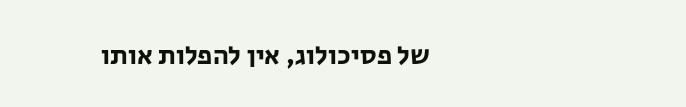של פסיכולוג, אין להפלות אותו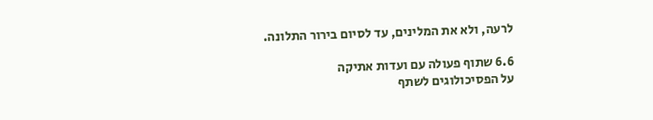לרעה, ולא את המלינים, עד לסיום בירור התלונה.

6.6 שתוף פעולה עם ועדות אתיקה
על הפסיכולוגים לשתף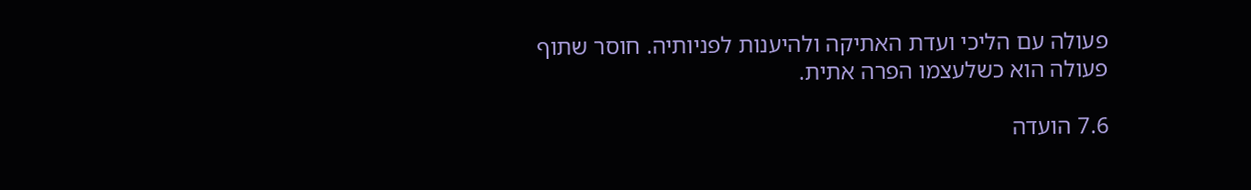פעולה עם הליכי ועדת האתיקה ולהיענות לפניותיה. חוסר שתוף פעולה הוא כשלעצמו הפרה אתית.

7.6 הועדה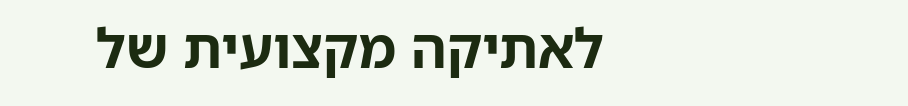לאתיקה מקצועית של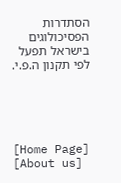הסתדרות הפסיכולוגים בישראל תפעל לפי תקנון ה.פ.י.





[Home Page] [About us]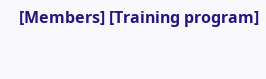[Members] [Training program]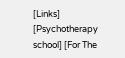[Links]
[Psychotherapy school] [For The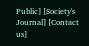Public] [Society's Journal] [Contact us]